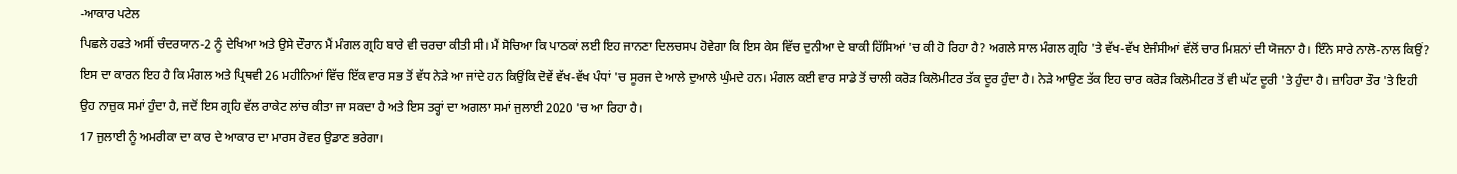-ਆਕਾਰ ਪਟੇਲ
ਪਿਛਲੇ ਹਫਤੇ ਅਸੀਂ ਚੰਦਰਯਾਨ-2 ਨੂੰ ਦੇਖਿਆ ਅਤੇ ਉਸੇ ਦੌਰਾਨ ਮੈਂ ਮੰਗਲ ਗ੍ਰਹਿ ਬਾਰੇ ਵੀ ਚਰਚਾ ਕੀਤੀ ਸੀ। ਮੈਂ ਸੋਚਿਆ ਕਿ ਪਾਠਕਾਂ ਲਈ ਇਹ ਜਾਨਣਾ ਦਿਲਚਸਪ ਹੋਵੇਗਾ ਕਿ ਇਸ ਕੇਸ ਵਿੱਚ ਦੁਨੀਆ ਦੇ ਬਾਕੀ ਹਿੱਸਿਆਂ 'ਚ ਕੀ ਹੋ ਰਿਹਾ ਹੈ? ਅਗਲੇ ਸਾਲ ਮੰਗਲ ਗ੍ਰਹਿ 'ਤੇ ਵੱਖ-ਵੱਖ ਏਜੰਸੀਆਂ ਵੱਲੋਂ ਚਾਰ ਮਿਸ਼ਨਾਂ ਦੀ ਯੋਜਨਾ ਹੈ। ਇੰਨੇ ਸਾਰੇ ਨਾਲੋ-ਨਾਲ ਕਿਉਂ? ਇਸ ਦਾ ਕਾਰਨ ਇਹ ਹੈ ਕਿ ਮੰਗਲ ਅਤੇ ਪ੍ਰਿਥਵੀ 26 ਮਹੀਨਿਆਂ ਵਿੱਚ ਇੱਕ ਵਾਰ ਸਭ ਤੋਂ ਵੱਧ ਨੇੜੇ ਆ ਜਾਂਦੇ ਹਨ ਕਿਉਂਕਿ ਦੋਵੇਂ ਵੱਖ-ਵੱਖ ਪੰਧਾਂ 'ਚ ਸੂਰਜ ਦੇ ਆਲੇ ਦੁਆਲੇ ਘੁੰਮਦੇ ਹਨ। ਮੰਗਲ ਕਈ ਵਾਰ ਸਾਡੇ ਤੋਂ ਚਾਲੀ ਕਰੋੜ ਕਿਲੋਮੀਟਰ ਤੱਕ ਦੂਰ ਹੁੰਦਾ ਹੈ। ਨੇੜੇ ਆਉਣ ਤੱਕ ਇਹ ਚਾਰ ਕਰੋੜ ਕਿਲੋਮੀਟਰ ਤੋਂ ਵੀ ਘੱਟ ਦੂਰੀ 'ਤੇ ਹੁੰਦਾ ਹੈ। ਜ਼ਾਹਿਰਾ ਤੌਰ 'ਤੇ ਇਹੀ ਉਹ ਨਾਜ਼ੁਕ ਸਮਾਂ ਹੁੰਦਾ ਹੈ, ਜਦੋਂ ਇਸ ਗ੍ਰਹਿ ਵੱਲ ਰਾਕੇਟ ਲਾਂਚ ਕੀਤਾ ਜਾ ਸਕਦਾ ਹੈ ਅਤੇ ਇਸ ਤਰ੍ਹਾਂ ਦਾ ਅਗਲਾ ਸਮਾਂ ਜੁਲਾਈ 2020 'ਚ ਆ ਰਿਹਾ ਹੈ।
17 ਜੁਲਾਈ ਨੂੰ ਅਮਰੀਕਾ ਦਾ ਕਾਰ ਦੇ ਆਕਾਰ ਦਾ ਮਾਰਸ ਰੋਵਰ ਉਡਾਣ ਭਰੇਗਾ।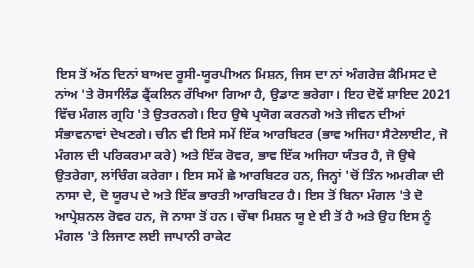ਇਸ ਤੋਂ ਅੱਠ ਦਿਨਾਂ ਬਾਅਦ ਰੂਸੀ-ਯੂਰਪੀਅਨ ਮਿਸ਼ਨ, ਜਿਸ ਦਾ ਨਾਂ ਅੰਗਰੇਜ਼ ਕੈਮਿਸਟ ਦੇ ਨਾਂਅ 'ਤੇ ਰੋਸਾਲਿੰਡ ਫ੍ਰੈਂਕਲਿਨ ਰੱਖਿਆ ਗਿਆ ਹੈ, ਉਡਾਣ ਭਰੇਗਾ। ਇਹ ਦੋਵੇਂ ਸ਼ਾਇਦ 2021 ਵਿੱਚ ਮੰਗਲ ਗ੍ਰਹਿ 'ਤੇ ਉਤਰਨਗੇ। ਇਹ ਉਥੇ ਪ੍ਰਯੋਗ ਕਰਨਗੇ ਅਤੇ ਜੀਵਨ ਦੀਆਂ ਸੰਭਾਵਨਾਵਾਂ ਦੇਖਣਗੇ। ਚੀਨ ਵੀ ਇਸੇ ਸਮੇਂ ਇੱਕ ਆਰਬਿਟਰ (ਭਾਵ ਅਜਿਹਾ ਸੈਟੇਲਾਈਟ, ਜੋ ਮੰਗਲ ਦੀ ਪਰਿਕਰਮਾ ਕਰੇ) ਅਤੇ ਇੱਕ ਰੋਵਰ, ਭਾਵ ਇੱਕ ਅਜਿਹਾ ਯੰਤਰ ਹੈ, ਜੋ ਉਥੇ ਉਤਰੇਗਾ, ਲਾਂਚਿੰਗ ਕਰੇਗਾ। ਇਸ ਸਮੇਂ ਛੇ ਆਰਬਿਟਰ ਹਨ, ਜਿਨ੍ਹਾਂ 'ਚੋਂ ਤਿੰਨ ਅਮਰੀਕਾ ਦੀ ਨਾਸਾ ਦੇ, ਦੋ ਯੂਰਪ ਦੇ ਅਤੇ ਇੱਕ ਭਾਰਤੀ ਆਰਬਿਟਰ ਹੈ। ਇਸ ਤੋਂ ਬਿਨਾ ਮੰਗਲ 'ਤੇ ਦੋ ਆਪ੍ਰੇਸ਼ਨਲ ਰੋਵਰ ਹਨ, ਜੋ ਨਾਸਾ ਤੋਂ ਹਨ। ਚੌਥਾ ਮਿਸ਼ਨ ਯੂ ਏ ਈ ਤੋਂ ਹੈ ਅਤੇ ਉਹ ਇਸ ਨੂੰ ਮੰਗਲ 'ਤੇ ਲਿਜਾਣ ਲਈ ਜਾਪਾਨੀ ਰਾਕੇਟ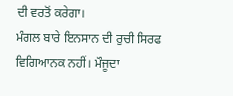ਦੀ ਵਰਤੋਂ ਕਰੇਗਾ।
ਮੰਗਲ ਬਾਰੇ ਇਨਸਾਨ ਦੀ ਰੁਚੀ ਸਿਰਫ ਵਿਗਿਆਨਕ ਨਹੀਂ। ਮੌਜੂਦਾ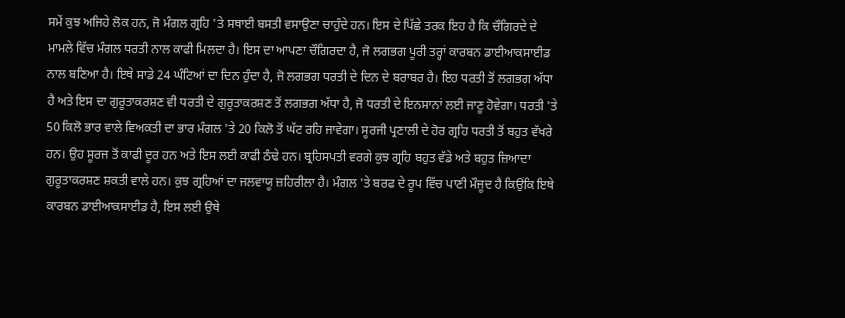ਸਮੇਂ ਕੁਝ ਅਜਿਹੇ ਲੋਕ ਹਨ, ਜੋ ਮੰਗਲ ਗ੍ਰਹਿ 'ਤੇ ਸਥਾਈ ਬਸਤੀ ਵਸਾਉਣਾ ਚਾਹੁੰਦੇ ਹਨ। ਇਸ ਦੇ ਪਿੱਛੇ ਤਰਕ ਇਹ ਹੈ ਕਿ ਚੌਗਿਰਦੇ ਦੇ ਮਾਮਲੇ ਵਿੱਚ ਮੰਗਲ ਧਰਤੀ ਨਾਲ ਕਾਫੀ ਮਿਲਦਾ ਹੈ। ਇਸ ਦਾ ਆਪਣਾ ਚੌਗਿਰਦਾ ਹੈ, ਜੋ ਲਗਭਗ ਪੂਰੀ ਤਰ੍ਹਾਂ ਕਾਰਬਨ ਡਾਈਆਕਸਾਈਡ ਨਾਲ ਬਣਿਆ ਹੈ। ਇਥੇ ਸਾਡੇ 24 ਘੰਟਿਆਂ ਦਾ ਦਿਨ ਹੁੰਦਾ ਹੈ, ਜੋ ਲਗਭਗ ਧਰਤੀ ਦੇ ਦਿਨ ਦੇ ਬਰਾਬਰ ਹੈ। ਇਹ ਧਰਤੀ ਤੋਂ ਲਗਭਗ ਅੱਧਾ ਹੈ ਅਤੇ ਇਸ ਦਾ ਗੁਰੂਤਾਕਰਸ਼ਣ ਵੀ ਧਰਤੀ ਦੇ ਗੁਰੂਤਾਕਰਸ਼ਣ ਤੋਂ ਲਗਭਗ ਅੱਧਾ ਹੈ, ਜੋ ਧਰਤੀ ਦੇ ਇਨਸਾਨਾਂ ਲਈ ਜਾਣੂ ਹੋਵੇਗਾ। ਧਰਤੀ 'ਤੇ 50 ਕਿਲੋ ਭਾਰ ਵਾਲੇ ਵਿਅਕਤੀ ਦਾ ਭਾਰ ਮੰਗਲ 'ਤੇ 20 ਕਿਲੋ ਤੋਂ ਘੱਟ ਰਹਿ ਜਾਵੇਗਾ। ਸੂਰਜੀ ਪ੍ਰਣਾਲੀ ਦੇ ਹੋਰ ਗ੍ਰਹਿ ਧਰਤੀ ਤੋਂ ਬਹੁਤ ਵੱਖਰੇ ਹਨ। ਉਹ ਸੂਰਜ ਤੋਂ ਕਾਫੀ ਦੂਰ ਹਨ ਅਤੇ ਇਸ ਲਈ ਕਾਫੀ ਠੰਢੇ ਹਨ। ਬ੍ਰਹਿਸਪਤੀ ਵਰਗੇ ਕੁਝ ਗ੍ਰਹਿ ਬਹੁਤ ਵੱਡੇ ਅਤੇ ਬਹੁਤ ਜ਼ਿਆਦਾ ਗੁਰੂਤਾਕਰਸ਼ਣ ਸ਼ਕਤੀ ਵਾਲੇ ਹਨ। ਕੁਝ ਗ੍ਰਹਿਆਂ ਦਾ ਜਲਵਾਯੂ ਜ਼ਹਿਰੀਲਾ ਹੈ। ਮੰਗਲ 'ਤੇ ਬਰਫ ਦੇ ਰੂਪ ਵਿੱਚ ਪਾਣੀ ਮੌਜੂਦ ਹੈ ਕਿਉਂਕਿ ਇਥੇ ਕਾਰਬਨ ਡਾਈਆਕਸਾਈਡ ਹੈ, ਇਸ ਲਈ ਉਥੇ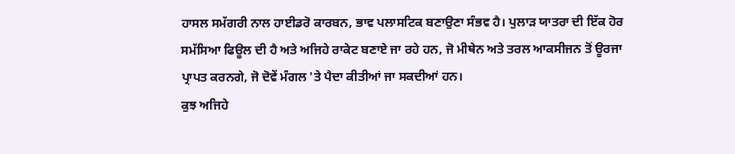ਹਾਸਲ ਸਮੱਗਰੀ ਨਾਲ ਹਾਈਡਰੋ ਕਾਰਬਨ, ਭਾਵ ਪਲਾਸਟਿਕ ਬਣਾਉਣਾ ਸੰਭਵ ਹੈ। ਪੁਲਾੜ ਯਾਤਰਾ ਦੀ ਇੱਕ ਹੋਰ ਸਮੱਸਿਆ ਫਿਊਲ ਦੀ ਹੈ ਅਤੇ ਅਜਿਹੇ ਰਾਕੇਟ ਬਣਾਏ ਜਾ ਰਹੇ ਹਨ, ਜੋ ਮੀਥੇਨ ਅਤੇ ਤਰਲ ਆਕਸੀਜਨ ਤੋਂ ਊਰਜਾ ਪ੍ਰਾਪਤ ਕਰਨਗੇ, ਜੋ ਦੋਵੇਂ ਮੰਗਲ 'ਤੇ ਪੈਦਾ ਕੀਤੀਆਂ ਜਾ ਸਕਦੀਆਂ ਹਨ।
ਕੁਝ ਅਜਿਹੇ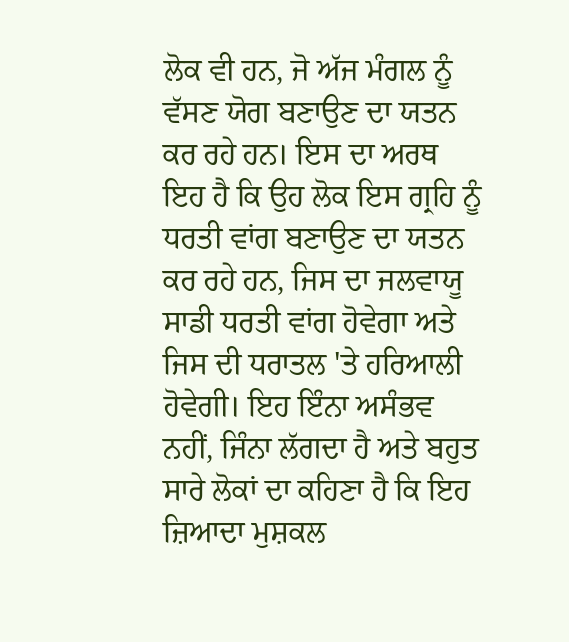ਲੋਕ ਵੀ ਹਨ, ਜੋ ਅੱਜ ਮੰਗਲ ਨੂੰ ਵੱਸਣ ਯੋਗ ਬਣਾਉਣ ਦਾ ਯਤਨ ਕਰ ਰਹੇ ਹਨ। ਇਸ ਦਾ ਅਰਥ ਇਹ ਹੈ ਕਿ ਉਹ ਲੋਕ ਇਸ ਗ੍ਰਹਿ ਨੂੰ ਧਰਤੀ ਵਾਂਗ ਬਣਾਉਣ ਦਾ ਯਤਨ ਕਰ ਰਹੇ ਹਨ, ਜਿਸ ਦਾ ਜਲਵਾਯੂ ਸਾਡੀ ਧਰਤੀ ਵਾਂਗ ਹੋਵੇਗਾ ਅਤੇ ਜਿਸ ਦੀ ਧਰਾਤਲ 'ਤੇ ਹਰਿਆਲੀ ਹੋਵੇਗੀ। ਇਹ ਇੰਨਾ ਅਸੰਭਵ ਨਹੀਂ, ਜਿੰਨਾ ਲੱਗਦਾ ਹੈ ਅਤੇ ਬਹੁਤ ਸਾਰੇ ਲੋਕਾਂ ਦਾ ਕਹਿਣਾ ਹੈ ਕਿ ਇਹ ਜ਼ਿਆਦਾ ਮੁਸ਼ਕਲ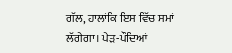ਗੱਲ, ਹਾਲਾਂਕਿ ਇਸ ਵਿੱਚ ਸਮਾਂ ਲੱਗੇਗਾ। ਪੇੜ-ਪੌਦਿਆਂ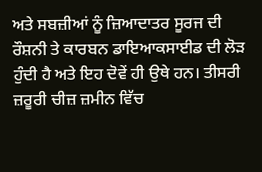ਅਤੇ ਸਬਜ਼ੀਆਂ ਨੂੰ ਜ਼ਿਆਦਾਤਰ ਸੂਰਜ ਦੀ ਰੌਸ਼ਨੀ ਤੇ ਕਾਰਬਨ ਡਾਇਆਕਸਾਈਡ ਦੀ ਲੋੜ ਹੁੰਦੀ ਹੈ ਅਤੇ ਇਹ ਦੋਵੇਂ ਹੀ ਉਥੇ ਹਨ। ਤੀਸਰੀ ਜ਼ਰੂਰੀ ਚੀਜ਼ ਜ਼ਮੀਨ ਵਿੱਚ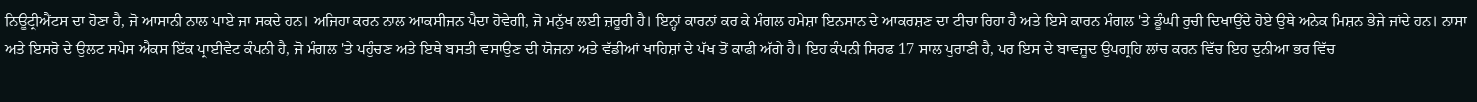ਨਿਊਟ੍ਰੀਐਂਟਸ ਦਾ ਹੋਣਾ ਹੈ, ਜੋ ਆਸਾਨੀ ਨਾਲ ਪਾਏ ਜਾ ਸਕਦੇ ਹਨ। ਅਜਿਹਾ ਕਰਨ ਨਾਲ ਆਕਸੀਜਨ ਪੈਦਾ ਹੋਵੇਗੀ, ਜੋ ਮਨੁੱਖ ਲਈ ਜ਼ਰੂਰੀ ਹੈ। ਇਨ੍ਹਾਂ ਕਾਰਨਾਂ ਕਰ ਕੇ ਮੰਗਲ ਹਮੇਸ਼ਾ ਇਨਸਾਨ ਦੇ ਆਕਰਸ਼ਣ ਦਾ ਟੀਚਾ ਰਿਹਾ ਹੈ ਅਤੇ ਇਸੇ ਕਾਰਨ ਮੰਗਲ 'ਤੇ ਡੂੰਘੀ ਰੁਚੀ ਦਿਖਾਉਂਦੇ ਹੋਏ ਉਥੇ ਅਨੇਕ ਮਿਸ਼ਨ ਭੇਜੇ ਜਾਂਦੇ ਹਨ। ਨਾਸਾ ਅਤੇ ਇਸਰੋ ਦੇ ਉਲਟ ਸਪੇਸ ਐਕਸ ਇੱਕ ਪ੍ਰਾਈਵੇਟ ਕੰਪਨੀ ਹੈ, ਜੋ ਮੰਗਲ 'ਤੇ ਪਹੁੰਚਣ ਅਤੇ ਇਥੇ ਬਸਤੀ ਵਸਾਉਣ ਦੀ ਯੋਜਨਾ ਅਤੇ ਵੱਡੀਆਂ ਖਾਹਿਸ਼ਾਂ ਦੇ ਪੱਖ ਤੋਂ ਕਾਫੀ ਅੱਗੇ ਹੈ। ਇਹ ਕੰਪਨੀ ਸਿਰਫ 17 ਸਾਲ ਪੁਰਾਣੀ ਹੈ, ਪਰ ਇਸ ਦੇ ਬਾਵਜੂਦ ਉਪਗ੍ਰਹਿ ਲਾਂਚ ਕਰਨ ਵਿੱਚ ਇਹ ਦੁਨੀਆ ਭਰ ਵਿੱਚ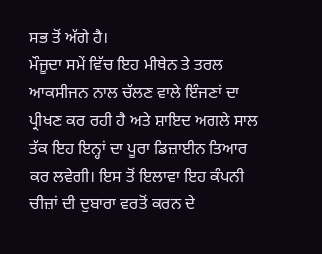ਸਭ ਤੋਂ ਅੱਗੇ ਹੈ।
ਮੌਜੂਦਾ ਸਮੇਂ ਵਿੱਚ ਇਹ ਮੀਥੇਨ ਤੇ ਤਰਲ ਆਕਸੀਜਨ ਨਾਲ ਚੱਲਣ ਵਾਲੇ ਇੰਜਣਾਂ ਦਾ ਪ੍ਰੀਖਣ ਕਰ ਰਹੀ ਹੈ ਅਤੇ ਸ਼ਾਇਦ ਅਗਲੇ ਸਾਲ ਤੱਕ ਇਹ ਇਨ੍ਹਾਂ ਦਾ ਪੂਰਾ ਡਿਜ਼ਾਈਨ ਤਿਆਰ ਕਰ ਲਵੇਗੀ। ਇਸ ਤੋਂ ਇਲਾਵਾ ਇਹ ਕੰਪਨੀ ਚੀਜ਼ਾਂ ਦੀ ਦੁਬਾਰਾ ਵਰਤੋਂ ਕਰਨ ਦੇ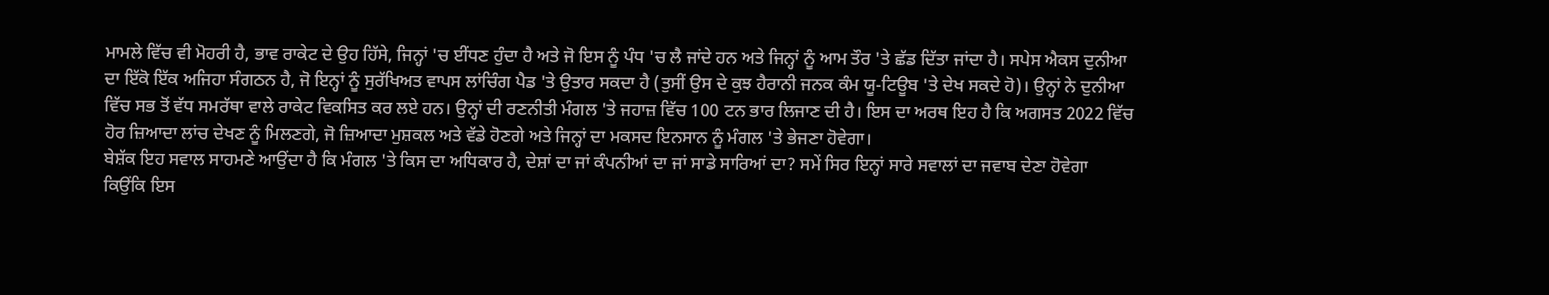ਮਾਮਲੇ ਵਿੱਚ ਵੀ ਮੋਹਰੀ ਹੈ, ਭਾਵ ਰਾਕੇਟ ਦੇ ਉਹ ਹਿੱਸੇ, ਜਿਨ੍ਹਾਂ 'ਚ ਈਂਧਣ ਹੁੰਦਾ ਹੈ ਅਤੇ ਜੋ ਇਸ ਨੂੰ ਪੰਧ 'ਚ ਲੈ ਜਾਂਦੇ ਹਨ ਅਤੇ ਜਿਨ੍ਹਾਂ ਨੂੰ ਆਮ ਤੌਰ 'ਤੇ ਛੱਡ ਦਿੱਤਾ ਜਾਂਦਾ ਹੈ। ਸਪੇਸ ਐਕਸ ਦੁਨੀਆ ਦਾ ਇੱਕੋ ਇੱਕ ਅਜਿਹਾ ਸੰਗਠਨ ਹੈ, ਜੋ ਇਨ੍ਹਾਂ ਨੂੰ ਸੁਰੱਖਿਅਤ ਵਾਪਸ ਲਾਂਚਿੰਗ ਪੈਡ 'ਤੇ ਉਤਾਰ ਸਕਦਾ ਹੈ (ਤੁਸੀਂ ਉਸ ਦੇ ਕੁਝ ਹੈਰਾਨੀ ਜਨਕ ਕੰਮ ਯੂ-ਟਿਊਬ 'ਤੇ ਦੇਖ ਸਕਦੇ ਹੋ)। ਉਨ੍ਹਾਂ ਨੇ ਦੁਨੀਆ ਵਿੱਚ ਸਭ ਤੋਂ ਵੱਧ ਸਮਰੱਥਾ ਵਾਲੇ ਰਾਕੇਟ ਵਿਕਸਿਤ ਕਰ ਲਏ ਹਨ। ਉਨ੍ਹਾਂ ਦੀ ਰਣਨੀਤੀ ਮੰਗਲ 'ਤੇ ਜਹਾਜ਼ ਵਿੱਚ 100 ਟਨ ਭਾਰ ਲਿਜਾਣ ਦੀ ਹੈ। ਇਸ ਦਾ ਅਰਥ ਇਹ ਹੈ ਕਿ ਅਗਸਤ 2022 ਵਿੱਚ ਹੋਰ ਜ਼ਿਆਦਾ ਲਾਂਚ ਦੇਖਣ ਨੂੰ ਮਿਲਣਗੇ, ਜੋ ਜ਼ਿਆਦਾ ਮੁਸ਼ਕਲ ਅਤੇ ਵੱਡੇ ਹੋਣਗੇ ਅਤੇ ਜਿਨ੍ਹਾਂ ਦਾ ਮਕਸਦ ਇਨਸਾਨ ਨੂੰ ਮੰਗਲ 'ਤੇ ਭੇਜਣਾ ਹੋਵੇਗਾ।
ਬੇਸ਼ੱਕ ਇਹ ਸਵਾਲ ਸਾਹਮਣੇ ਆਉਂਦਾ ਹੈ ਕਿ ਮੰਗਲ 'ਤੇ ਕਿਸ ਦਾ ਅਧਿਕਾਰ ਹੈ, ਦੇਸ਼ਾਂ ਦਾ ਜਾਂ ਕੰਪਨੀਆਂ ਦਾ ਜਾਂ ਸਾਡੇ ਸਾਰਿਆਂ ਦਾ? ਸਮੇਂ ਸਿਰ ਇਨ੍ਹਾਂ ਸਾਰੇ ਸਵਾਲਾਂ ਦਾ ਜਵਾਬ ਦੇਣਾ ਹੋਵੇਗਾ ਕਿਉਂਕਿ ਇਸ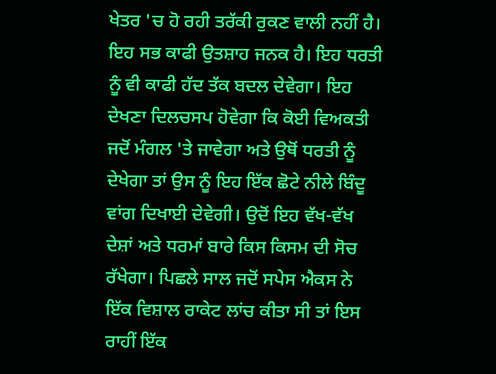ਖੇਤਰ 'ਚ ਹੋ ਰਹੀ ਤਰੱਕੀ ਰੁਕਣ ਵਾਲੀ ਨਹੀਂ ਹੈ। ਇਹ ਸਭ ਕਾਫੀ ਉਤਸ਼ਾਹ ਜਨਕ ਹੈ। ਇਹ ਧਰਤੀ ਨੂੰ ਵੀ ਕਾਫੀ ਹੱਦ ਤੱਕ ਬਦਲ ਦੇਵੇਗਾ। ਇਹ ਦੇਖਣਾ ਦਿਲਚਸਪ ਹੋਵੇਗਾ ਕਿ ਕੋਈ ਵਿਅਕਤੀ ਜਦੋਂ ਮੰਗਲ 'ਤੇ ਜਾਵੇਗਾ ਅਤੇ ਉਥੋਂ ਧਰਤੀ ਨੂੰ ਦੇਖੇਗਾ ਤਾਂ ਉਸ ਨੂੰ ਇਹ ਇੱਕ ਛੋਟੇ ਨੀਲੇ ਬਿੰਦੂ ਵਾਂਗ ਦਿਖਾਈ ਦੇਵੇਗੀ। ਉਦੋਂ ਇਹ ਵੱਖ-ਵੱਖ ਦੇਸ਼ਾਂ ਅਤੇ ਧਰਮਾਂ ਬਾਰੇ ਕਿਸ ਕਿਸਮ ਦੀ ਸੋਚ ਰੱਖੇਗਾ। ਪਿਛਲੇ ਸਾਲ ਜਦੋਂ ਸਪੇਸ ਐਕਸ ਨੇ ਇੱਕ ਵਿਸ਼ਾਲ ਰਾਕੇਟ ਲਾਂਚ ਕੀਤਾ ਸੀ ਤਾਂ ਇਸ ਰਾਹੀਂ ਇੱਕ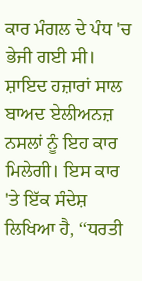ਕਾਰ ਮੰਗਲ ਦੇ ਪੰਧ 'ਚ ਭੇਜੀ ਗਈ ਸੀ। ਸ਼ਾਇਦ ਹਜ਼ਾਰਾਂ ਸਾਲ ਬਾਅਦ ਏਲੀਅਨਜ਼ ਨਸਲਾਂ ਨੂੰ ਇਹ ਕਾਰ ਮਿਲੇਗੀ। ਇਸ ਕਾਰ 'ਤੇ ਇੱਕ ਸੰਦੇਸ਼ ਲਿਖਿਆ ਹੈ, ‘‘ਧਰਤੀ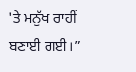'ਤੇ ਮਨੁੱਖ ਰਾਹੀਂ ਬਣਾਈ ਗਈ।”